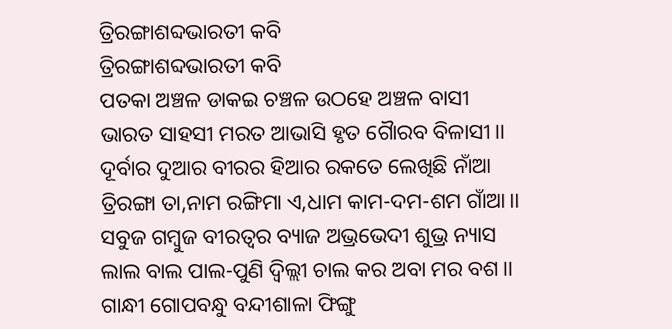ତ୍ରିରଙ୍ଗାଶବ୍ଦଭାରତୀ କବି
ତ୍ରିରଙ୍ଗାଶବ୍ଦଭାରତୀ କବି
ପତକା ଅଞ୍ଚଳ ଡାକଇ ଚଞ୍ଚଳ ଉଠହେ ଅଞ୍ଚଳ ବାସୀ
ଭାରତ ସାହସୀ ମରତ ଆଭାସି ହୃତ ଗୈାରବ ବିଳାସୀ।।
ଦୂର୍ବାର ଦୁଆର ବୀରର ହିଆର ରକତେ ଲେଖିଛି ନାଁଆ
ତ୍ରିରଙ୍ଗା ତା,ନାମ ରଙ୍ଗିମା ଏ,ଧାମ କାମ-ଦମ-ଶମ ଗାଁଆ।।
ସବୁଜ ଗମ୍ବୁଜ ବୀରତ୍ବର ବ୍ୟାଜ ଅଭ୍ରଭେଦୀ ଶୁଭ୍ର ନ୍ୟାସ
ଲାଲ ବାଲ ପାଲ-ପୁଣି ଦ୍ବିଲ୍ଲୀ ଚାଲ କର ଅବା ମର ବଶ।।
ଗାନ୍ଧୀ ଗୋପବନ୍ଧୁ ବନ୍ଦୀଶାଳା ଫିଙ୍ଗୁ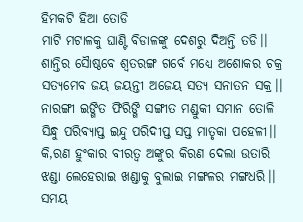ହିମକଟି ହିଆ ତୋଡି
ମାଟି ମଟାଳକୁ ଘାଣ୍ଟି ବିଡାଳଙ୍କୁ ଦେଶରୁ ଦିଅନ୍ତି ତଡି।।
ଶାନ୍ତିର ସୈାଷ୍ଠବେ ଶ୍ବତରଙ୍ଗ ଗର୍ବେ ମଧ୍ୟେ ଅଶୋକର ଚକ୍ର
ସତ୍ୟମେବ ଜୟ ଜୟନ୍ତୀ ଅଜେୟ ସତ୍ୟ ସନାତନ ସକ୍ର।।
ନାରଙ୍ଗୀ ଇଙ୍ଗିତ ଫିରିଙ୍ଗି ସଙ୍ଗୀତ ମଣ୍ଡୁକୀ ସମାନ ତୋଳି
ସିନ୍ଧୁ ପରିବ୍ୟାପ୍ତ ଇନ୍ଦୁ ପରିଦୀପ୍ତ ସପ୍ତ ମାତୃକା ପହେଳୀ।।
କି,ରଣ ହୁଂକାର ବୀରତ୍ବ ଅଙ୍କୁର କିରଣ ଦେଲା ଉତାରି
ଝଣ୍ଡା ଲେହେରାଇ ଖଣ୍ଡାକୁ ବୁଲାଇ ମଙ୍ଗଳର ମଙ୍ଗଧରି।।
ସମୟ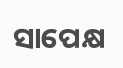ସାପେକ୍ଷ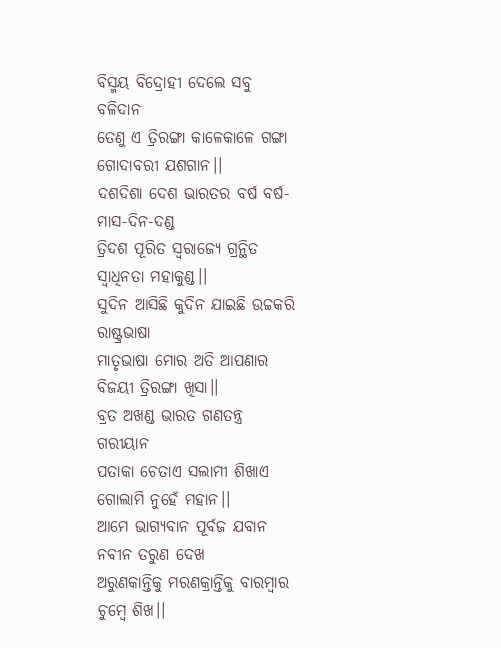ବିସ୍ମୟ ବିଦ୍ରୋହୀ ଦେଲେ ସବୁ ବଳିଦାନ
ତେଣୁ ଏ ତ୍ରିରଙ୍ଗା କାଳେକାଳେ ଗଙ୍ଗା ଗୋଦାବରୀ ଯଶଗାନ।।
ଦଶଦିଶା ଦେଶ ଭାରତର ବର୍ଷ ବର୍ଷ-ମାସ-ଦିନ-ଦଣ୍ଡ
ତ୍ରିଦଶ ପୂରିତ ସ୍ବରାଜ୍ୟେ ଗ୍ରନ୍ଥିତ ସ୍ବାଧିନତା ମହାକୁଣ୍ଡ।।
ସୁଦିନ ଆସିଛି କୁଦିନ ଯାଇଛି ଉଚ୍ଚକରି ରାଷ୍ଟ୍ରଭାଷା
ମାତୃଭାଷା ମୋର ଅତି ଆପଣାର ବିଜୟୀ ତ୍ରିରଙ୍ଗା ଖିସା।।
ବ୍ରତ ଅଖଣ୍ଡ ଭାରତ ଗଣତନ୍ତ୍ର ଗରୀୟାନ
ପତାକା ଚେତାଏ ସଲାମୀ ଶିଖାଏ ଗୋଲାମି ନୁହେଁ ମହାନ।।
ଆମେ ଭାଗ୍ୟବାନ ପୂର୍ବଜ ଯବାନ ନବୀନ ତରୁଣ ଦେଖ
ଅରୁଣକାନ୍ତିକୁ ମରଣକ୍ରାନ୍ତିକୁ ବାରମ୍ବାର ଚୁମ୍ବେ ଶିଖ।।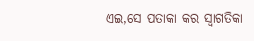ଏଇ,ସେ ପତାକା କର ସ୍ବାଗତିକା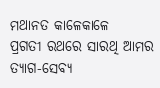ମଥାନତ କାଳେକାଳେ
ପ୍ରଗତୀ ରଥରେ ସାରଥି ଆମର ତ୍ୟାଗ-ସେବ୍ୟ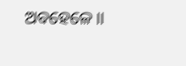ଅବହେଳେ।।